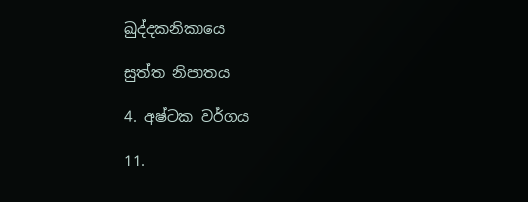ඛුද්දකනිකායෙ

සුත්ත නිපාතය

4. අෂ්ටක වර්ගය

11.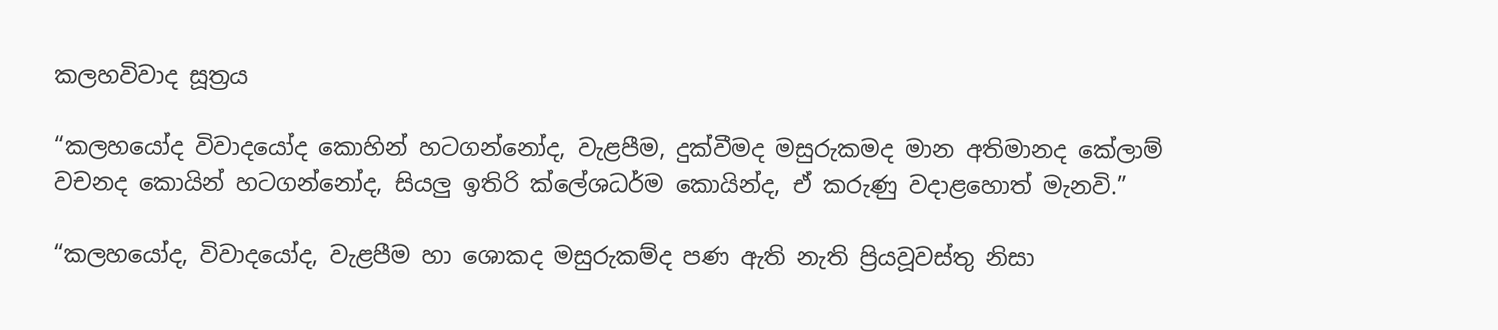කලහවිවාද සූත්‍රය

“කලහයෝද විවාදයෝද කොහින් හටගන්නෝද, වැළපීම, දුක්වීමද මසුරුකමද මාන අතිමානද කේලාම් වචනද කොයින් හටගන්නෝද, සියලු ඉතිරි ක්ලේශධර්ම කොයින්ද, ඒ කරුණු වදාළහොත් මැනවි.”

“කලහයෝද, විවාදයෝද, වැළපීම හා ශොකද මසුරුකම්ද පණ ඇති නැති ප්‍රියවූවස්තු නිසා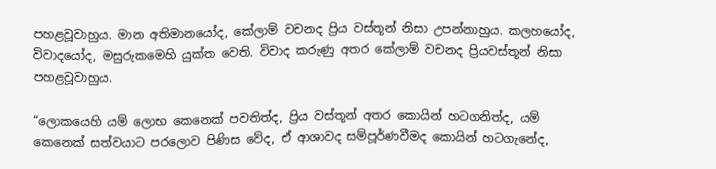පහළවූවාහුය. මාන අතිමානයෝද, කේලාම් වචනද ප්‍රිය වස්තූන් නිසා උපන්නාහුය. කලහයෝද, විවාදයෝද, මසුරුකමෙහි යුක්ත වෙති. විවාද කරුණු අතර කේලාම් වචනද ප්‍රියවස්තූන් නිසා පහළවූවාහුය.

“ලොකයෙහි යම් ලොභ කෙනෙක් පවතිත්ද, ප්‍රිය වස්තූන් අතර කොයින් හටගනිත්ද, යම් කෙනෙක් සත්වයාට පරලොව පිණිස වේද, ඒ ආශාවද සම්පූර්ණවීමද කොයින් හටගැනේද,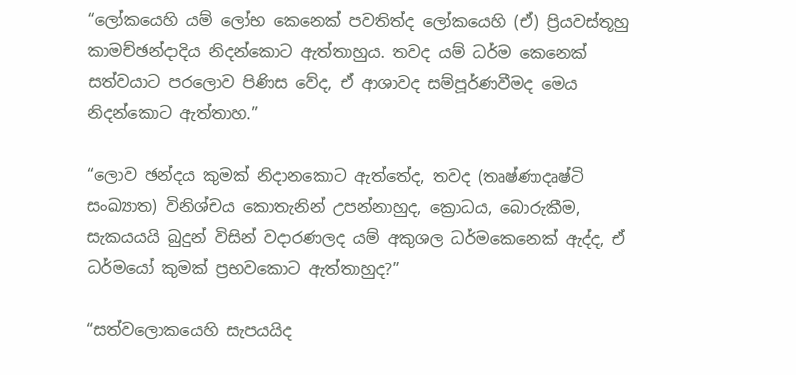“ලෝකයෙහි යම් ලෝභ කෙනෙක් පවතිත්ද ලෝකයෙහි (ඒ) ප්‍රියවස්තූහු කාමච්ඡන්දාදිය නිදන්කොට ඇත්තාහුය. තවද යම් ධර්ම කෙනෙක් සත්වයාට පරලොව පිණිස වේද, ඒ ආශාවද සම්පූර්ණවීමද මෙය නිදන්කොට ඇත්තාහ.”

“ලොව ඡන්දය කුමක් නිදානකොට ඇත්තේද, තවද (තෘෂ්ණාදෘෂ්ටි සංඛ්‍යාත) විනිශ්චය කොතැනින් උපන්නාහුද, ක්‍රොධය, බොරුකීම, සැකයයයි බුදුන් විසින් වදාරණලද යම් අකුශල ධර්මකෙනෙක් ඇද්ද, ඒ ධර්මයෝ කුමක් ප්‍රභවකොට ඇත්තාහුද?”

“සත්වලොකයෙහි සැපයයිද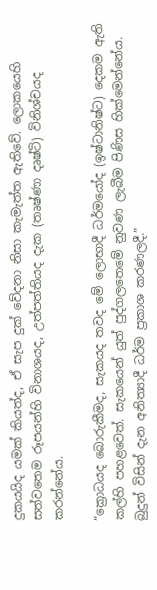දුකයයිද යමක් කියත්ද, ඒ සැප දුක් වේදනා නිසා කැමැත්ත ඇතිවේ. ලොකයෙහි සත්වතෙම රූපයන්හි විනාශයද, උත්පත්තියද දැක (තෘෂ්ණා දෘෂ්ටි) විනිශ්චයද කරන්නේය.

“ක්‍රොධයද බොරුකීමද, සැකයද තවද මේ ලොභාදී ධර්මයෝද (ඉෂ්ටානිෂ්ට) දෙකම ඇති කල්හි පහළවෙත්. සැකයෙන් යුත් පුද්ගලතෙමේ නුවණ ලැබීම පිණිස හික්මෙන්නේය. බුදුන් විසින් දැන අනිත්‍යාදී ධර්ම ප්‍රකාශ කරණලදී.”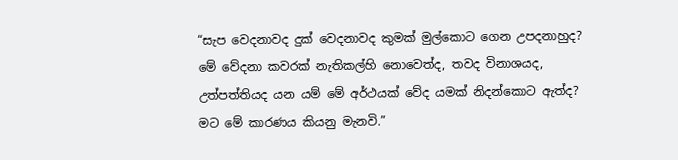“සැප වෙදනාවද දුක් වෙදනාවද කුමක් මුල්කොට ගෙන උපදනාහුද? මේ වේදනා කවරක් නැතිකල්හි නොවෙත්ද, තවද විනාශයද, උත්පත්තියද යන යම් මේ අර්ථයක් වේද යමක් නිදන්කොට ඇත්ද? මට මේ කාරණය කියනු මැනවි.”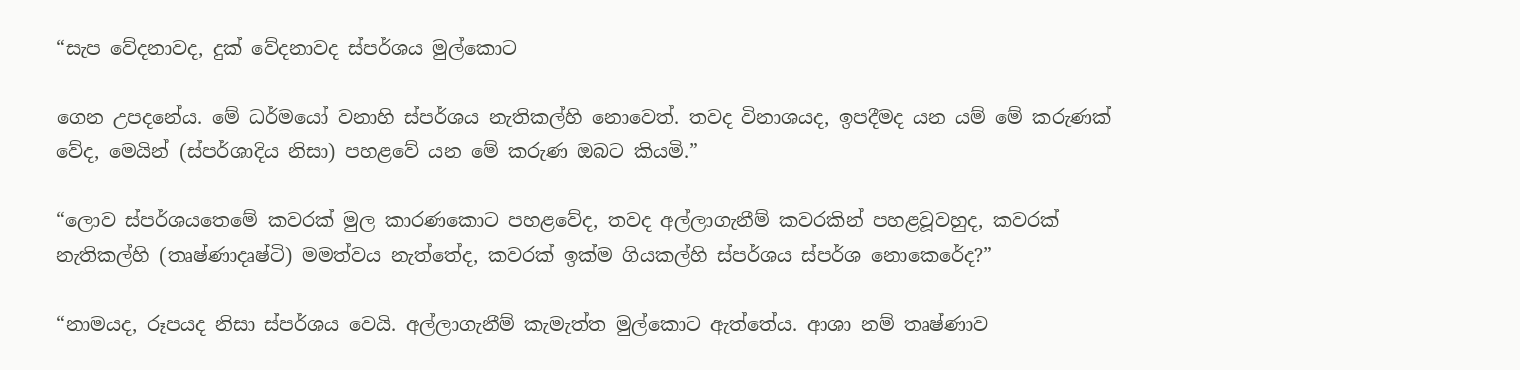“සැප වේදනාවද, දුක් වේදනාවද ස්පර්ශය මුල්කොට

ගෙන උපදනේය. මේ ධර්මයෝ වනාහි ස්පර්ශය නැතිකල්හි නොවෙත්. තවද විනාශයද, ඉපදීමද යන යම් මේ කරුණක් වේද, මෙයින් (ස්පර්ශාදිය නිසා) පහළවේ යන මේ කරුණ ඔබට කියමි.”

“ලොව ස්පර්ශයතෙමේ කවරක් මුල කාරණකොට පහළවේද, තවද අල්ලාගැනීම් කවරකින් පහළවූවහුද, කවරක් නැතිකල්හි (තෘෂ්ණාදෘෂ්ටි) මමත්වය නැත්තේද, කවරක් ඉක්ම ගියකල්හි ස්පර්ශය ස්පර්ශ නොකෙරේද?”

“නාමයද, රූපයද නිසා ස්පර්ශය වෙයි. අල්ලාගැනීම් කැමැත්ත මුල්කොට ඇත්තේය. ආශා නම් තෘෂ්ණාව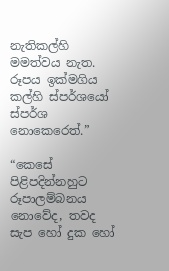නැතිකල්හි මමත්වය නැත. රූපය ඉක්මගිය කල්හි ස්පර්ශයෝ ස්පර්ශ නොකෙරෙත්.”

“කෙසේ පිළිපදින්නහුට රූපාලම්බනය නොවේද, තවද සැප හෝ දුක හෝ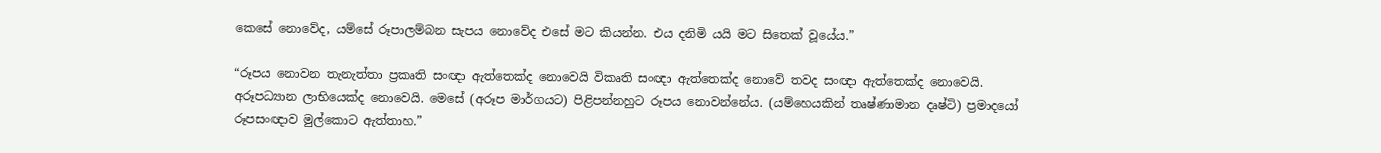කෙසේ නොවේද, යම්සේ රූපාලම්බන සැපය නොවේද එසේ මට කියන්න. එය දනිමි යයි මට සිතෙක් වූයේය.”

“රූපය නොවන තැනැත්තා ප්‍රකෘති සංඥා ඇත්තෙක්ද නොවෙයි විකෘති සංඥා ඇත්තෙක්ද නොවේ තවද සංඥා ඇත්තෙක්ද නොවෙයි. අරූපධ්‍යාන ලාභියෙක්ද නොවෙයි. මෙසේ (අරූප මාර්ගයට) පිළිපන්නහුට රූපය නොවන්නේය. (යම්හෙයකින් තෘෂ්ණාමාන දෘෂ්ටි) ප්‍රමාදයෝ රූපසංඥාව මුල්කොට ඇත්තාහ.”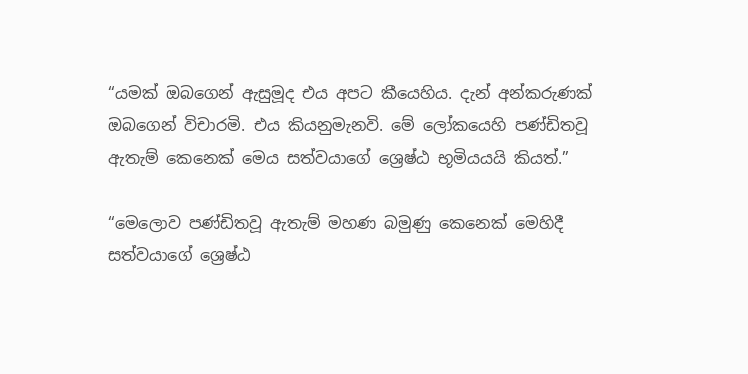“යමක් ඔබගෙන් ඇසුමූද එය අපට කීයෙහිය. දැන් අන්කරුණක් ඔබගෙන් විචාරමි. එය කියනුමැනවි. මේ ලෝකයෙහි පණ්ඩිතවූ ඇතැම් කෙනෙක් මෙය සත්වයාගේ ශ්‍රෙෂ්ඨ භූමියයයි කියත්.”

“මෙලොව පණ්ඩිතවූ ඇතැම් මහණ බමුණු කෙනෙක් මෙහිදී සත්වයාගේ ශ්‍රෙෂ්ඨ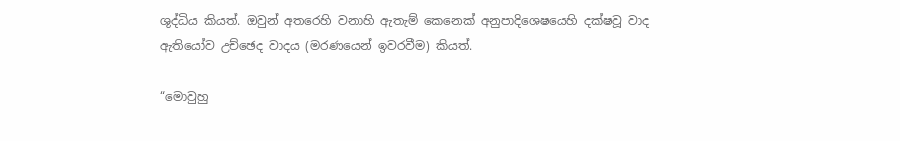ශුද්ධිය කියත්. ඔවුන් අතරෙහි වනාහි ඇතැම් කෙනෙක් අනුපාදිශෙෂයෙහි දක්ෂවූ වාද ඇතියෝව උච්ඡෙද වාදය (මරණයෙන් ඉවරවීම) කියත්.

“මොවුහු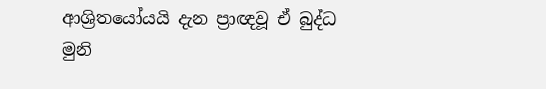ආශ්‍රිතයෝයයි දැන ප්‍රාඥවූ ඒ බුද්ධ මුනි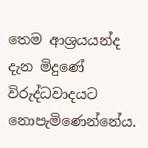තෙම ආශ්‍රයයන්ද දැන මිදුණේ විරුද්ධවාදයට නොපැමිණෙන්නේය.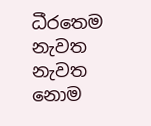ධීරතෙම නැවත නැවත නොම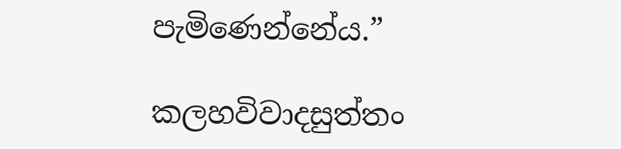පැමිණෙන්නේය.”

කලහවිවාදසුත්තං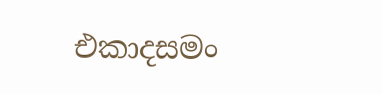එකාදසමං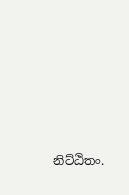නිට්ඨිතං.